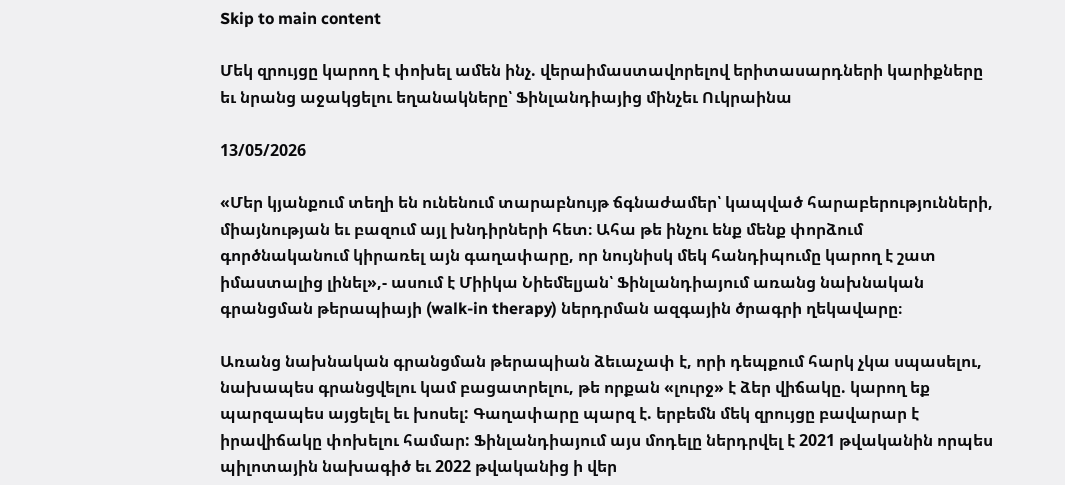Skip to main content

Մեկ զրույցը կարող է փոխել ամեն ինչ. վերաիմաստավորելով երիտասարդների կարիքները եւ նրանց աջակցելու եղանակները՝ Ֆինլանդիայից մինչեւ Ուկրաինա

13/05/2026

«Մեր կյանքում տեղի են ունենում տարաբնույթ ճգնաժամեր՝ կապված հարաբերությունների, միայնության եւ բազում այլ խնդիրների հետ։ Ահա թե ինչու ենք մենք փորձում գործնականում կիրառել այն գաղափարը, որ նույնիսկ մեկ հանդիպումը կարող է շատ իմաստալից լինել»,- ասում է Միիկա Նիեմելյան՝ Ֆինլանդիայում առանց նախնական գրանցման թերապիայի (walk-in therapy) ներդրման ազգային ծրագրի ղեկավարը։

Առանց նախնական գրանցման թերապիան ձեւաչափ է, որի դեպքում հարկ չկա սպասելու, նախապես գրանցվելու կամ բացատրելու, թե որքան «լուրջ» է ձեր վիճակը. կարող եք պարզապես այցելել եւ խոսել: Գաղափարը պարզ է. երբեմն մեկ զրույցը բավարար է իրավիճակը փոխելու համար: Ֆինլանդիայում այս մոդելը ներդրվել է 2021 թվականին որպես պիլոտային նախագիծ եւ 2022 թվականից ի վեր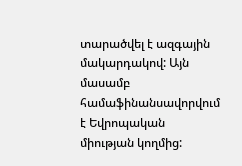տարածվել է ազգային մակարդակով: Այն մասամբ համաֆինանսավորվում է Եվրոպական միության կողմից: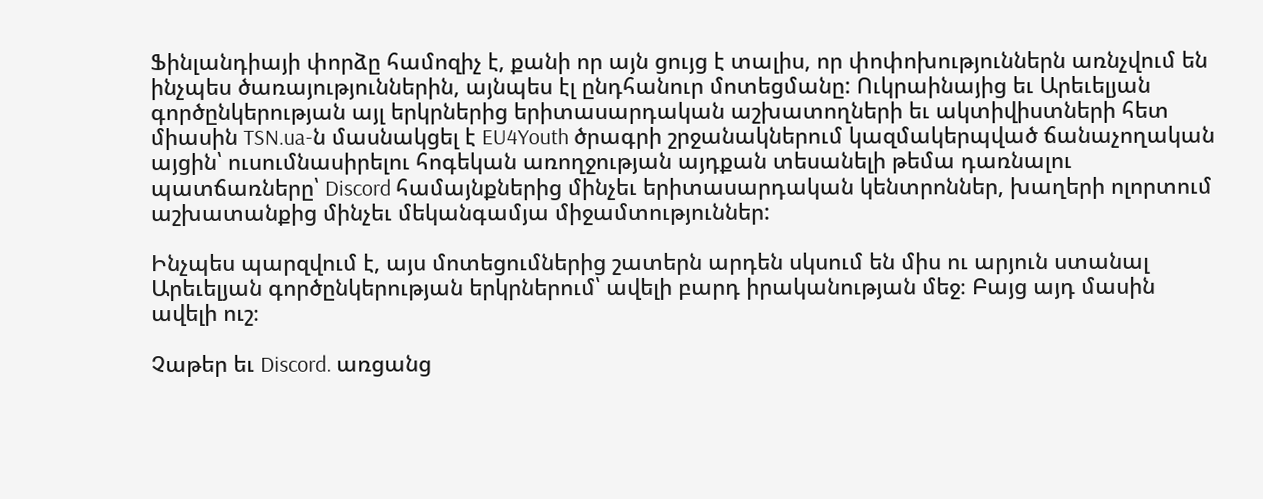Ֆինլանդիայի փորձը համոզիչ է, քանի որ այն ցույց է տալիս, որ փոփոխություններն առնչվում են ինչպես ծառայություններին, այնպես էլ ընդհանուր մոտեցմանը: Ուկրաինայից եւ Արեւելյան գործընկերության այլ երկրներից երիտասարդական աշխատողների եւ ակտիվիստների հետ միասին TSN.ua-ն մասնակցել է EU4Youth ծրագրի շրջանակներում կազմակերպված ճանաչողական այցին՝ ուսումնասիրելու հոգեկան առողջության այդքան տեսանելի թեմա դառնալու պատճառները՝ Discord համայնքներից մինչեւ երիտասարդական կենտրոններ, խաղերի ոլորտում աշխատանքից մինչեւ մեկանգամյա միջամտություններ:

Ինչպես պարզվում է, այս մոտեցումներից շատերն արդեն սկսում են միս ու արյուն ստանալ Արեւելյան գործընկերության երկրներում՝ ավելի բարդ իրականության մեջ։ Բայց այդ մասին ավելի ուշ։

Չաթեր եւ Discord. առցանց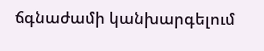ճգնաժամի կանխարգելում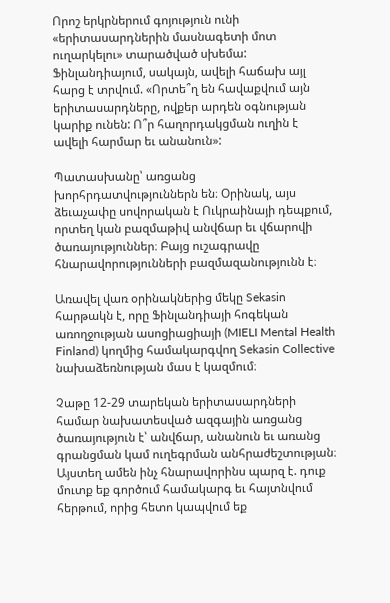Որոշ երկրներում գոյություն ունի «երիտասարդներին մասնագետի մոտ ուղարկելու» տարածված սխեմա: Ֆինլանդիայում, սակայն, ավելի հաճախ այլ հարց է տրվում. «Որտե՞ղ են հավաքվում այն երիտասարդները, ովքեր արդեն օգնության կարիք ունեն: Ո՞ր հաղորդակցման ուղին է ավելի հարմար եւ անանուն»:

Պատասխանը՝ առցանց խորհրդատվություններն են։ Օրինակ, այս ձեւաչափը սովորական է Ուկրաինայի դեպքում, որտեղ կան բազմաթիվ անվճար եւ վճարովի ծառայություններ։ Բայց ուշագրավը հնարավորությունների բազմազանությունն է։

Առավել վառ օրինակներից մեկը Sekasin հարթակն է, որը Ֆինլանդիայի հոգեկան առողջության ասոցիացիայի (MIELI Mental Health Finland) կողմից համակարգվող Sekasin Collective նախաձեռնության մաս է կազմում։

Չաթը 12-29 տարեկան երիտասարդների համար նախատեսված ազգային առցանց ծառայություն է՝ անվճար, անանուն եւ առանց գրանցման կամ ուղեգրման անհրաժեշտության։ Այստեղ ամեն ինչ հնարավորինս պարզ է. դուք մուտք եք գործում համակարգ եւ հայտնվում հերթում, որից հետո կապվում եք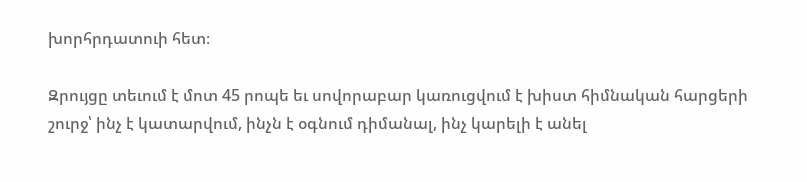խորհրդատուի հետ։

Զրույցը տեւում է մոտ 45 րոպե եւ սովորաբար կառուցվում է խիստ հիմնական հարցերի շուրջ՝ ինչ է կատարվում, ինչն է օգնում դիմանալ, ինչ կարելի է անել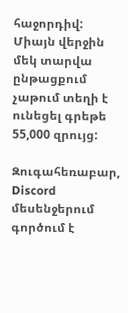հաջորդիվ: Միայն վերջին մեկ տարվա ընթացքում չաթում տեղի է ունեցել գրեթե 55,000 զրույց:

Զուգահեռաբար, Discord մեսենջերում գործում է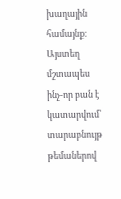խաղային համայնք։ Այստեղ մշտապես ինչ-որ բան է կատարվում՝ տարաբնույթ թեմաներով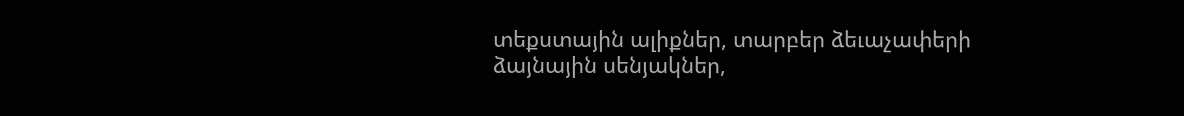տեքստային ալիքներ, տարբեր ձեւաչափերի ձայնային սենյակներ,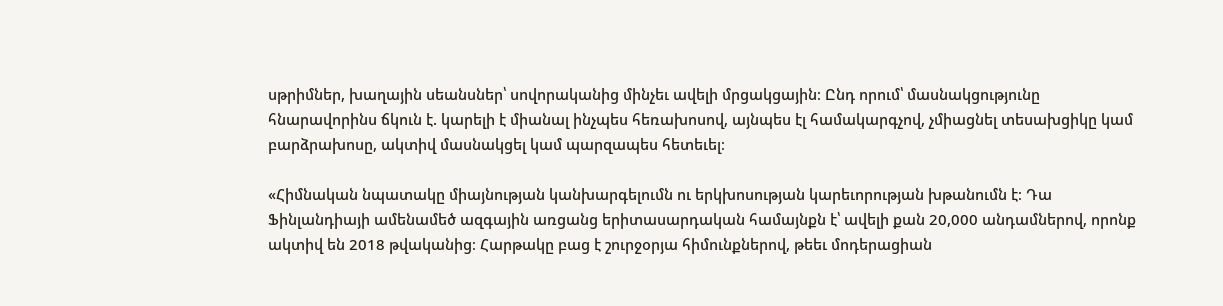սթրիմներ, խաղային սեանսներ՝ սովորականից մինչեւ ավելի մրցակցային։ Ընդ որում՝ մասնակցությունը հնարավորինս ճկուն է. կարելի է միանալ ինչպես հեռախոսով, այնպես էլ համակարգչով, չմիացնել տեսախցիկը կամ բարձրախոսը, ակտիվ մասնակցել կամ պարզապես հետեւել։

«Հիմնական նպատակը միայնության կանխարգելումն ու երկխոսության կարեւորության խթանումն է։ Դա Ֆինլանդիայի ամենամեծ ազգային առցանց երիտասարդական համայնքն է՝ ավելի քան 20,000 անդամներով, որոնք ակտիվ են 2018 թվականից։ Հարթակը բաց է շուրջօրյա հիմունքներով, թեեւ մոդերացիան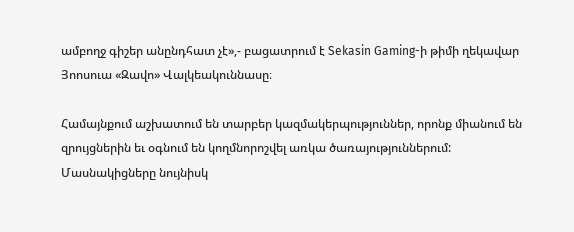ամբողջ գիշեր անընդհատ չէ»,- բացատրում է Sekasin Gaming-ի թիմի ղեկավար Յոոսուա «Զավո» Վալկեակուննասը։

Համայնքում աշխատում են տարբեր կազմակերպություններ, որոնք միանում են զրույցներին եւ օգնում են կողմնորոշվել առկա ծառայություններում: Մասնակիցները նույնիսկ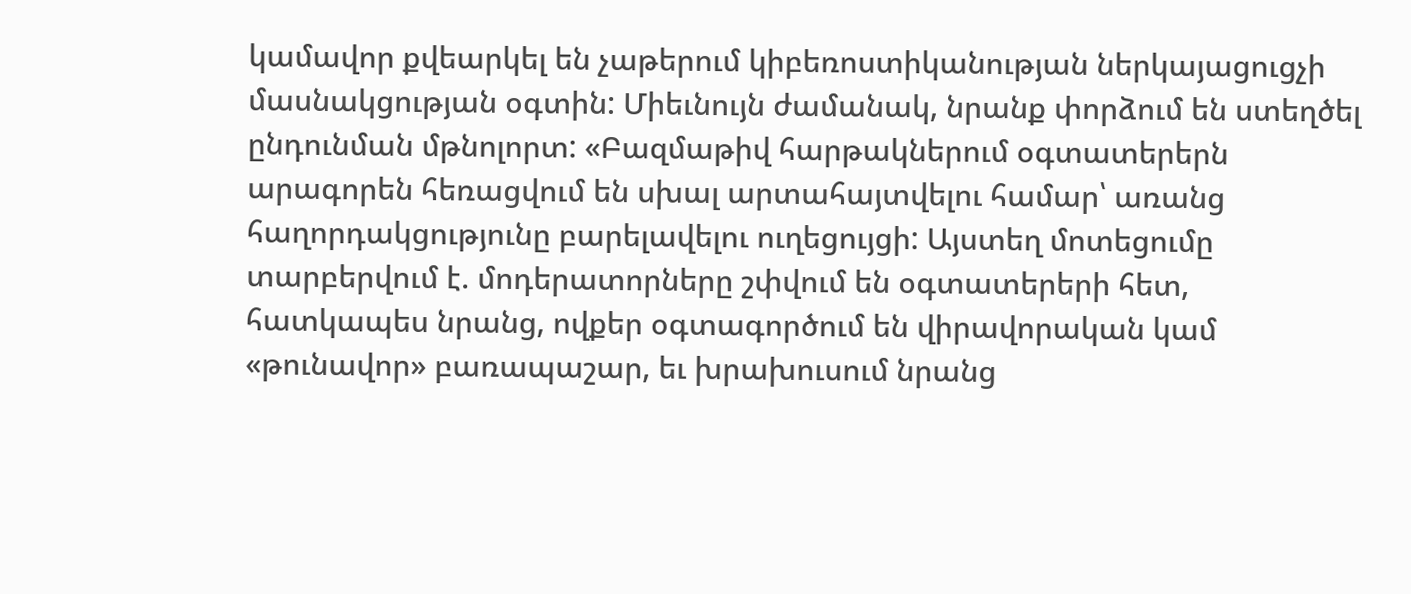կամավոր քվեարկել են չաթերում կիբեռոստիկանության ներկայացուցչի մասնակցության օգտին: Միեւնույն ժամանակ, նրանք փորձում են ստեղծել ընդունման մթնոլորտ: «Բազմաթիվ հարթակներում օգտատերերն արագորեն հեռացվում են սխալ արտահայտվելու համար՝ առանց հաղորդակցությունը բարելավելու ուղեցույցի: Այստեղ մոտեցումը տարբերվում է. մոդերատորները շփվում են օգտատերերի հետ, հատկապես նրանց, ովքեր օգտագործում են վիրավորական կամ «թունավոր» բառապաշար, եւ խրախուսում նրանց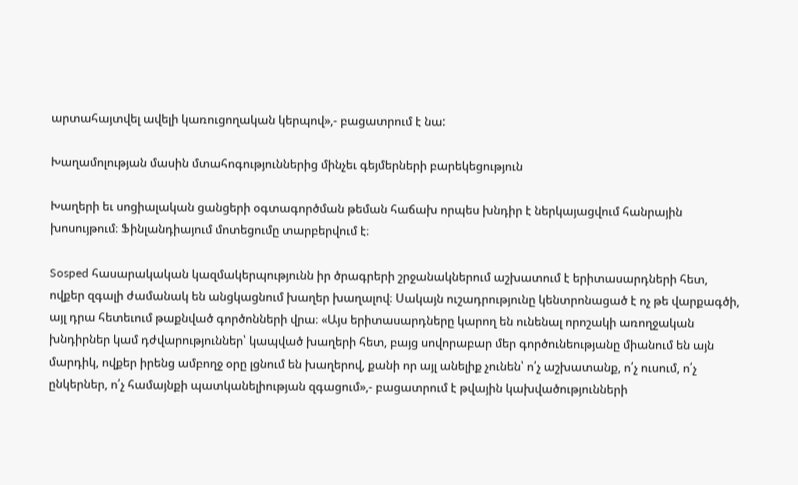արտահայտվել ավելի կառուցողական կերպով»,- բացատրում է նա:

Խաղամոլության մասին մտահոգություններից մինչեւ գեյմերների բարեկեցություն

Խաղերի եւ սոցիալական ցանցերի օգտագործման թեման հաճախ որպես խնդիր է ներկայացվում հանրային խոսույթում։ Ֆինլանդիայում մոտեցումը տարբերվում է։

Sosped հասարակական կազմակերպությունն իր ծրագրերի շրջանակներում աշխատում է երիտասարդների հետ, ովքեր զգալի ժամանակ են անցկացնում խաղեր խաղալով։ Սակայն ուշադրությունը կենտրոնացած է ոչ թե վարքագծի, այլ դրա հետեւում թաքնված գործոնների վրա։ «Այս երիտասարդները կարող են ունենալ որոշակի առողջական խնդիրներ կամ դժվարություններ՝ կապված խաղերի հետ, բայց սովորաբար մեր գործունեությանը միանում են այն մարդիկ, ովքեր իրենց ամբողջ օրը լցնում են խաղերով, քանի որ այլ անելիք չունեն՝ ո՛չ աշխատանք, ո՛չ ուսում, ո՛չ ընկերներ, ո՛չ համայնքի պատկանելիության զգացում»,- բացատրում է թվային կախվածությունների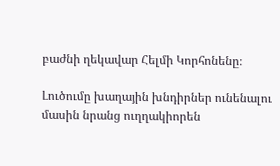բաժնի ղեկավար Հելմի Կորհոնենը։

Լուծումը խաղային խնդիրներ ունենալու մասին նրանց ուղղակիորեն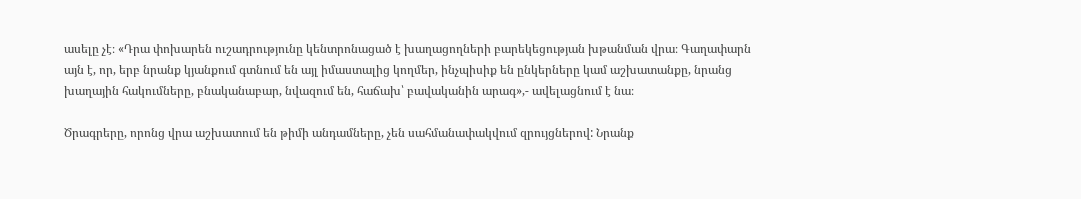ասելը չէ։ «Դրա փոխարեն ուշադրությունը կենտրոնացած է խաղացողների բարեկեցության խթանման վրա։ Գաղափարն այն է, որ, երբ նրանք կյանքում գտնում են այլ իմաստալից կողմեր, ինչպիսիք են ընկերները կամ աշխատանքը, նրանց խաղային հակումները, բնականաբար, նվազում են, հաճախ՝ բավականին արագ»,- ավելացնում է նա։

Ծրագրերը, որոնց վրա աշխատում են թիմի անդամները, չեն սահմանափակվում զրույցներով: Նրանք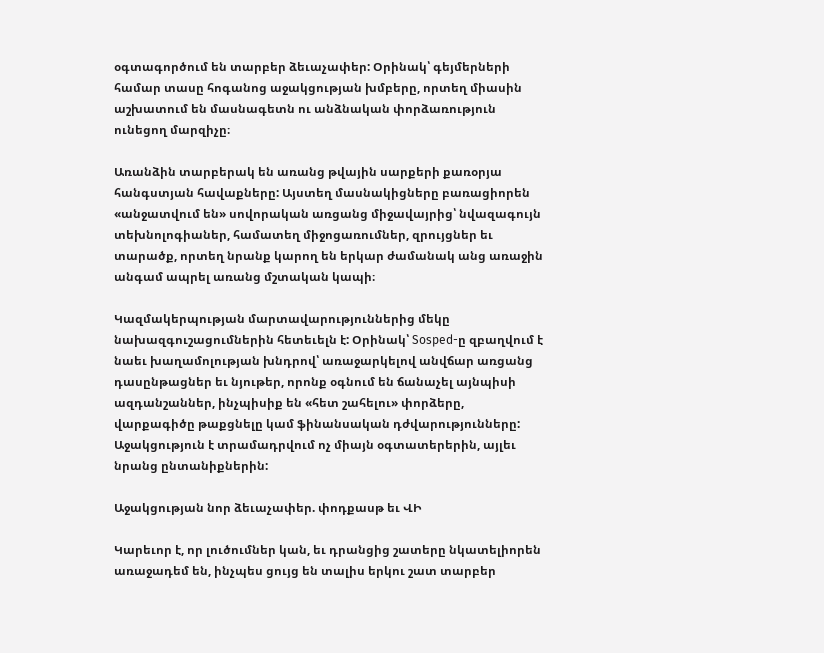օգտագործում են տարբեր ձեւաչափեր: Օրինակ՝ գեյմերների համար տասը հոգանոց աջակցության խմբերը, որտեղ միասին աշխատում են մասնագետն ու անձնական փորձառություն ունեցող մարզիչը։

Առանձին տարբերակ են առանց թվային սարքերի քառօրյա հանգստյան հավաքները: Այստեղ մասնակիցները բառացիորեն «անջատվում են» սովորական առցանց միջավայրից՝ նվազագույն տեխնոլոգիաներ, համատեղ միջոցառումներ, զրույցներ եւ տարածք, որտեղ նրանք կարող են երկար ժամանակ անց առաջին անգամ ապրել առանց մշտական կապի։

Կազմակերպության մարտավարություններից մեկը նախազգուշացումներին հետեւելն է: Օրինակ՝ Sosped-ը զբաղվում է նաեւ խաղամոլության խնդրով՝ առաջարկելով անվճար առցանց դասընթացներ եւ նյութեր, որոնք օգնում են ճանաչել այնպիսի ազդանշաններ, ինչպիսիք են «հետ շահելու» փորձերը, վարքագիծը թաքցնելը կամ ֆինանսական դժվարությունները: Աջակցություն է տրամադրվում ոչ միայն օգտատերերին, այլեւ նրանց ընտանիքներին:

Աջակցության նոր ձեւաչափեր. փոդքասթ եւ ՎԻ

Կարեւոր է, որ լուծումներ կան, եւ դրանցից շատերը նկատելիորեն առաջադեմ են, ինչպես ցույց են տալիս երկու շատ տարբեր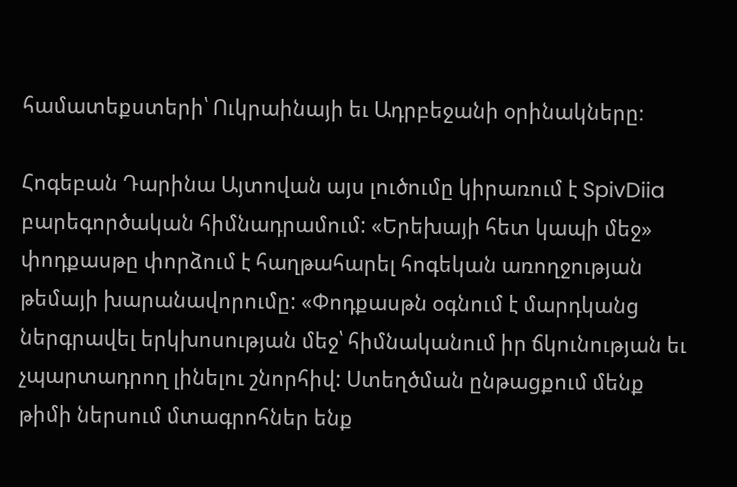համատեքստերի՝ Ուկրաինայի եւ Ադրբեջանի օրինակները։

Հոգեբան Դարինա Այտովան այս լուծումը կիրառում է SpivDiia բարեգործական հիմնադրամում: «Երեխայի հետ կապի մեջ» փոդքասթը փորձում է հաղթահարել հոգեկան առողջության թեմայի խարանավորումը: «Փոդքասթն օգնում է մարդկանց ներգրավել երկխոսության մեջ՝ հիմնականում իր ճկունության եւ չպարտադրող լինելու շնորհիվ: Ստեղծման ընթացքում մենք թիմի ներսում մտագրոհներ ենք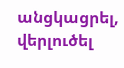անցկացրել, վերլուծել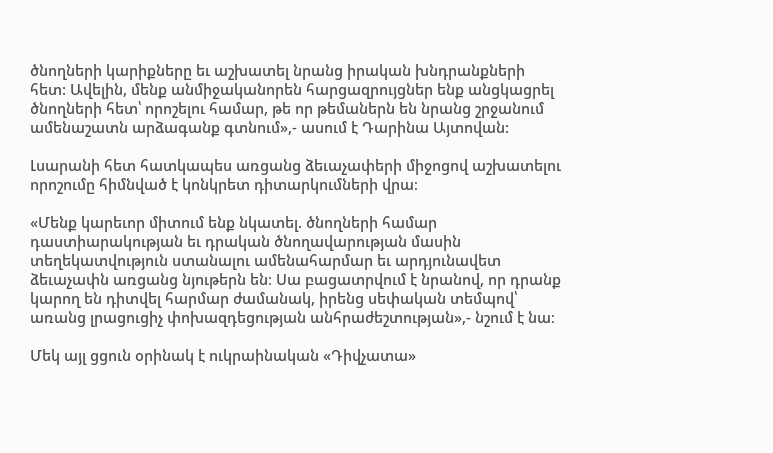ծնողների կարիքները եւ աշխատել նրանց իրական խնդրանքների հետ: Ավելին, մենք անմիջականորեն հարցազրույցներ ենք անցկացրել ծնողների հետ՝ որոշելու համար, թե որ թեմաներն են նրանց շրջանում ամենաշատն արձագանք գտնում»,- ասում է Դարինա Այտովան:

Լսարանի հետ հատկապես առցանց ձեւաչափերի միջոցով աշխատելու որոշումը հիմնված է կոնկրետ դիտարկումների վրա։

«Մենք կարեւոր միտում ենք նկատել. ծնողների համար դաստիարակության եւ դրական ծնողավարության մասին տեղեկատվություն ստանալու ամենահարմար եւ արդյունավետ ձեւաչափն առցանց նյութերն են։ Սա բացատրվում է նրանով, որ դրանք կարող են դիտվել հարմար ժամանակ, իրենց սեփական տեմպով՝ առանց լրացուցիչ փոխազդեցության անհրաժեշտության»,- նշում է նա։

Մեկ այլ ցցուն օրինակ է ուկրաինական «Դիվչատա»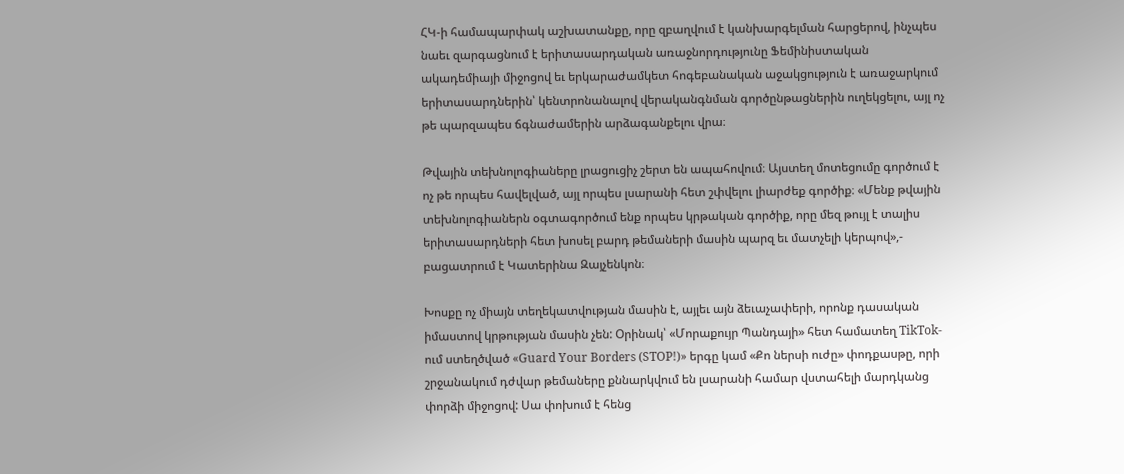ՀԿ-ի համապարփակ աշխատանքը, որը զբաղվում է կանխարգելման հարցերով, ինչպես նաեւ զարգացնում է երիտասարդական առաջնորդությունը Ֆեմինիստական ակադեմիայի միջոցով եւ երկարաժամկետ հոգեբանական աջակցություն է առաջարկում երիտասարդներին՝ կենտրոնանալով վերականգնման գործընթացներին ուղեկցելու, այլ ոչ թե պարզապես ճգնաժամերին արձագանքելու վրա։

Թվային տեխնոլոգիաները լրացուցիչ շերտ են ապահովում։ Այստեղ մոտեցումը գործում է ոչ թե որպես հավելված, այլ որպես լսարանի հետ շփվելու լիարժեք գործիք։ «Մենք թվային տեխնոլոգիաներն օգտագործում ենք որպես կրթական գործիք, որը մեզ թույլ է տալիս երիտասարդների հետ խոսել բարդ թեմաների մասին պարզ եւ մատչելի կերպով»,- բացատրում է Կատերինա Զայչենկոն։

Խոսքը ոչ միայն տեղեկատվության մասին է, այլեւ այն ձեւաչափերի, որոնք դասական իմաստով կրթության մասին չեն: Օրինակ՝ «Մորաքույր Պանդայի» հետ համատեղ TikTok-ում ստեղծված «Guard Your Borders (STOP!)» երգը կամ «Քո ներսի ուժը» փոդքասթը, որի շրջանակում դժվար թեմաները քննարկվում են լսարանի համար վստահելի մարդկանց փորձի միջոցով: Սա փոխում է հենց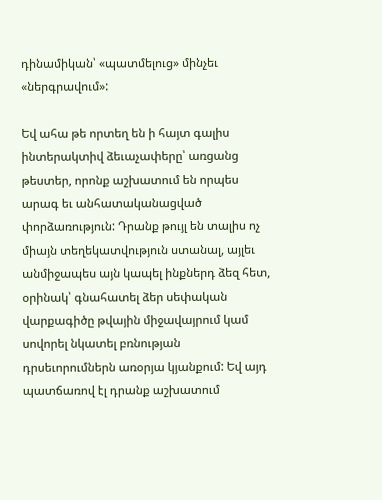դինամիկան՝ «պատմելուց» մինչեւ «ներգրավում»:

Եվ ահա թե որտեղ են ի հայտ գալիս ինտերակտիվ ձեւաչափերը՝ առցանց թեստեր, որոնք աշխատում են որպես արագ եւ անհատականացված փորձառություն: Դրանք թույլ են տալիս ոչ միայն տեղեկատվություն ստանալ, այլեւ անմիջապես այն կապել ինքներդ ձեզ հետ, օրինակ՝ գնահատել ձեր սեփական վարքագիծը թվային միջավայրում կամ սովորել նկատել բռնության դրսեւորումներն առօրյա կյանքում: Եվ այդ պատճառով էլ դրանք աշխատում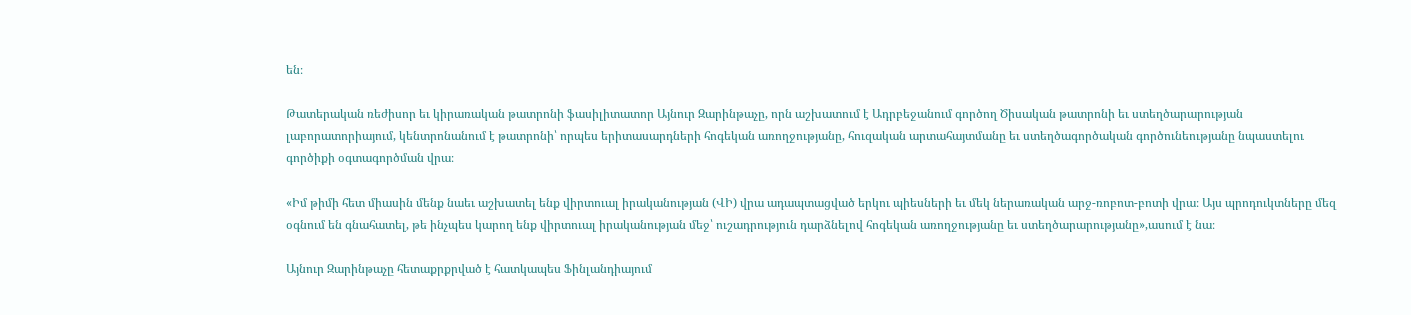են։

Թատերական ռեժիսոր եւ կիրառական թատրոնի ֆասիլիտատոր Այնուր Զարինթաչը, որն աշխատում է Ադրբեջանում գործող Ծիսական թատրոնի եւ ստեղծարարության լաբորատորիայում, կենտրոնանում է թատրոնի՝ որպես երիտասարդների հոգեկան առողջությանը, հուզական արտահայտմանը եւ ստեղծագործական գործունեությանը նպաստելու գործիքի օգտագործման վրա։

«Իմ թիմի հետ միասին մենք նաեւ աշխատել ենք վիրտուալ իրականության (ՎԻ) վրա ադապտացված երկու պիեսների եւ մեկ ներառական արջ-ռոբոտ-բոտի վրա։ Այս պրոդուկտները մեզ օգնում են գնահատել, թե ինչպես կարող ենք վիրտուալ իրականության մեջ՝ ուշադրություն դարձնելով հոգեկան առողջությանը եւ ստեղծարարությանը»,ասում է նա։

Այնուր Զարինթաչը հետաքրքրված է հատկապես Ֆինլանդիայում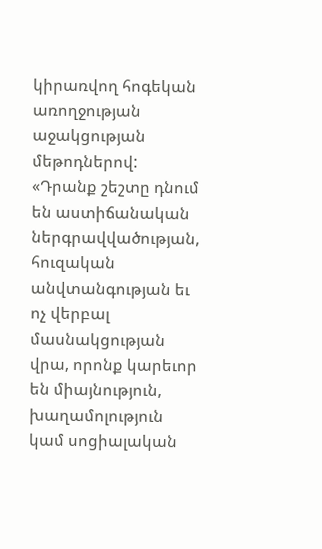կիրառվող հոգեկան առողջության աջակցության մեթոդներով: «Դրանք շեշտը դնում են աստիճանական ներգրավվածության, հուզական անվտանգության եւ ոչ վերբալ մասնակցության վրա, որոնք կարեւոր են միայնություն, խաղամոլություն կամ սոցիալական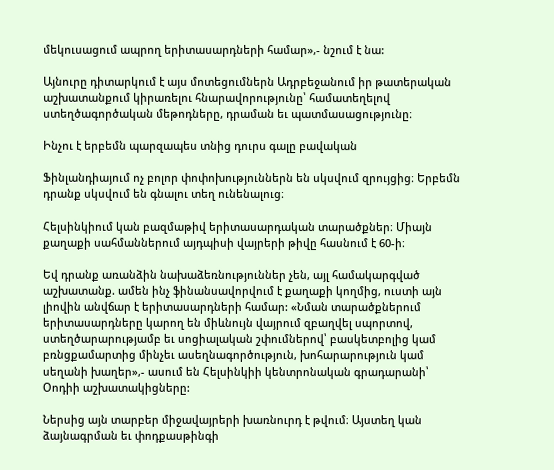մեկուսացում ապրող երիտասարդների համար»,- նշում է նա:

Այնուրը դիտարկում է այս մոտեցումներն Ադրբեջանում իր թատերական աշխատանքում կիրառելու հնարավորությունը՝ համատեղելով ստեղծագործական մեթոդները, դրաման եւ պատմասացությունը։

Ինչու է երբեմն պարզապես տնից դուրս գալը բավական

Ֆինլանդիայում ոչ բոլոր փոփոխություններն են սկսվում զրույցից։ Երբեմն դրանք սկսվում են գնալու տեղ ունենալուց։

Հելսինկիում կան բազմաթիվ երիտասարդական տարածքներ։ Միայն քաղաքի սահմաններում այդպիսի վայրերի թիվը հասնում է 60-ի։

Եվ դրանք առանձին նախաձեռնություններ չեն, այլ համակարգված աշխատանք. ամեն ինչ ֆինանսավորվում է քաղաքի կողմից, ուստի այն լիովին անվճար է երիտասարդների համար: «Նման տարածքներում երիտասարդները կարող են միևնույն վայրում զբաղվել սպորտով, ստեղծարարությամբ եւ սոցիալական շփումներով՝ բասկետբոլից կամ բռնցքամարտից մինչեւ ասեղնագործություն, խոհարարություն կամ սեղանի խաղեր»,- ասում են Հելսինկիի կենտրոնական գրադարանի՝ Օոդիի աշխատակիցները:

Ներսից այն տարբեր միջավայրերի խառնուրդ է թվում։ Այստեղ կան ձայնագրման եւ փոդքասթինգի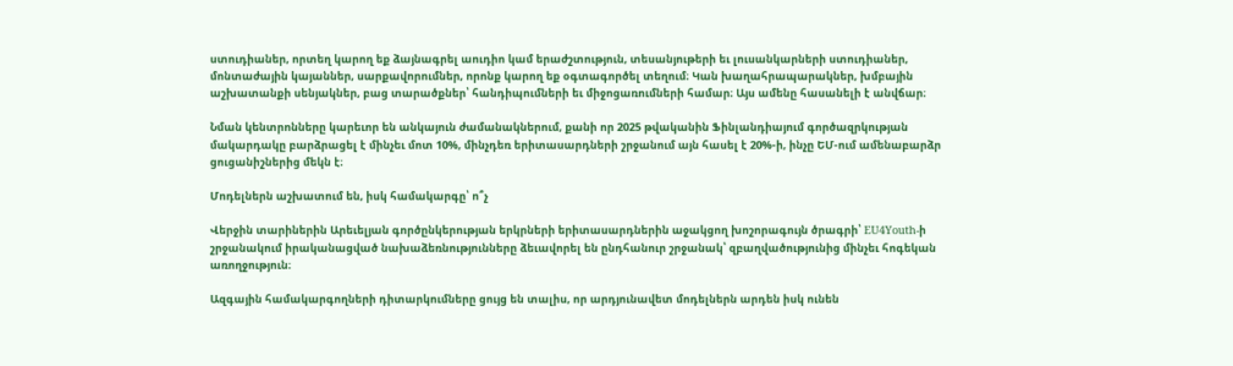ստուդիաներ, որտեղ կարող եք ձայնագրել աուդիո կամ երաժշտություն, տեսանյութերի եւ լուսանկարների ստուդիաներ, մոնտաժային կայաններ, սարքավորումներ, որոնք կարող եք օգտագործել տեղում։ Կան խաղահրապարակներ, խմբային աշխատանքի սենյակներ, բաց տարածքներ՝ հանդիպումների եւ միջոցառումների համար։ Այս ամենը հասանելի է անվճար։

Նման կենտրոնները կարեւոր են անկայուն ժամանակներում, քանի որ 2025 թվականին Ֆինլանդիայում գործազրկության մակարդակը բարձրացել է մինչեւ մոտ 10%, մինչդեռ երիտասարդների շրջանում այն հասել է 20%-ի, ինչը ԵՄ-ում ամենաբարձր ցուցանիշներից մեկն է։

Մոդելներն աշխատում են, իսկ համակարգը՝ ո՞չ

Վերջին տարիներին Արեւելյան գործընկերության երկրների երիտասարդներին աջակցող խոշորագույն ծրագրի՝ EU4Youth-ի շրջանակում իրականացված նախաձեռնությունները ձեւավորել են ընդհանուր շրջանակ՝ զբաղվածությունից մինչեւ հոգեկան առողջություն։

Ազգային համակարգողների դիտարկումները ցույց են տալիս, որ արդյունավետ մոդելներն արդեն իսկ ունեն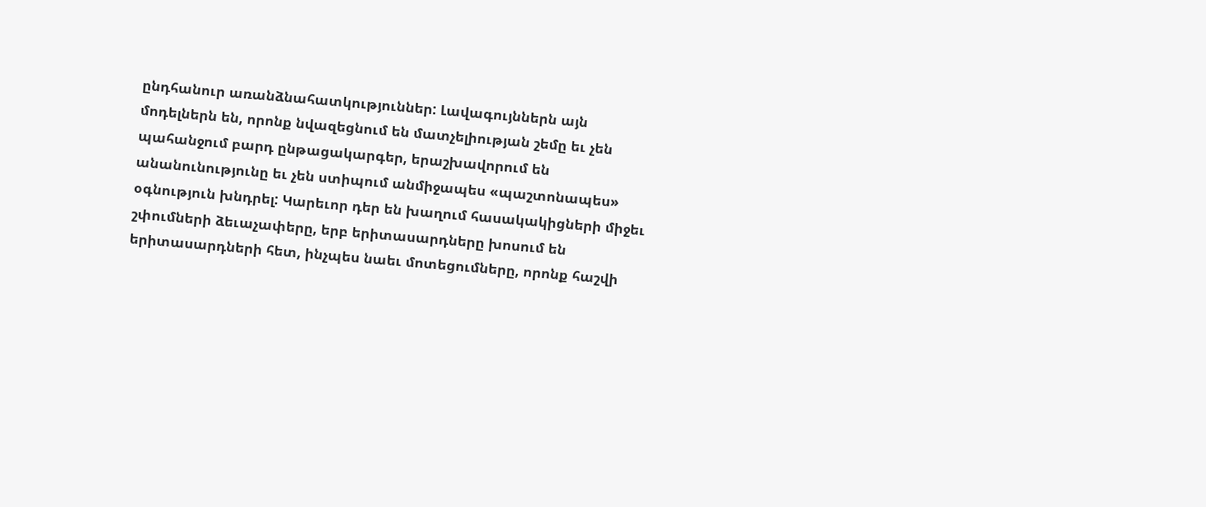ընդհանուր առանձնահատկություններ: Լավագույններն այն մոդելներն են, որոնք նվազեցնում են մատչելիության շեմը եւ չեն պահանջում բարդ ընթացակարգեր, երաշխավորում են անանունությունը եւ չեն ստիպում անմիջապես «պաշտոնապես» օգնություն խնդրել: Կարեւոր դեր են խաղում հասակակիցների միջեւ շփումների ձեւաչափերը, երբ երիտասարդները խոսում են երիտասարդների հետ, ինչպես նաեւ մոտեցումները, որոնք հաշվի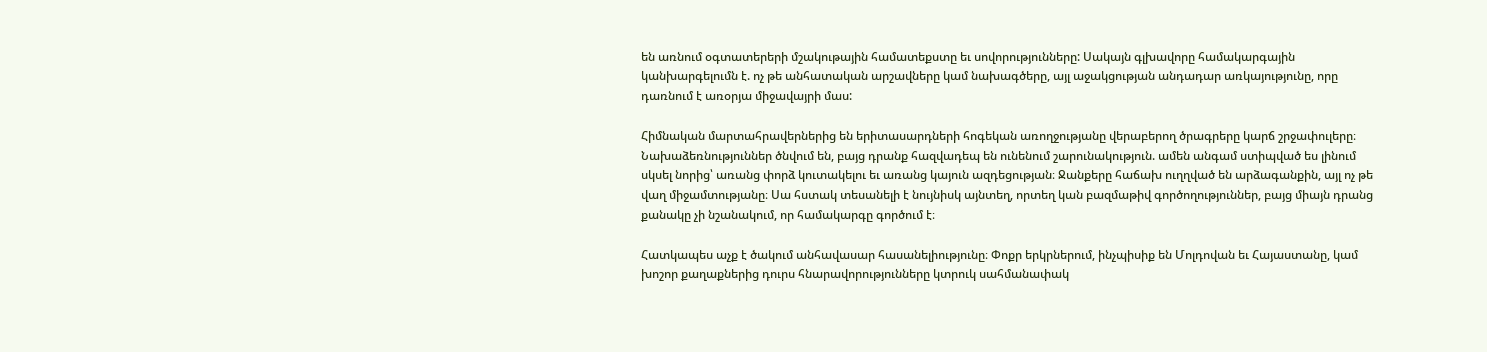են առնում օգտատերերի մշակութային համատեքստը եւ սովորությունները: Սակայն գլխավորը համակարգային կանխարգելումն է. ոչ թե անհատական արշավները կամ նախագծերը, այլ աջակցության անդադար առկայությունը, որը դառնում է առօրյա միջավայրի մաս:

Հիմնական մարտահրավերներից են երիտասարդների հոգեկան առողջությանը վերաբերող ծրագրերը կարճ շրջափուլերը։ Նախաձեռնություններ ծնվում են, բայց դրանք հազվադեպ են ունենում շարունակություն. ամեն անգամ ստիպված ես լինում սկսել նորից՝ առանց փորձ կուտակելու եւ առանց կայուն ազդեցության։ Ջանքերը հաճախ ուղղված են արձագանքին, այլ ոչ թե վաղ միջամտությանը։ Սա հստակ տեսանելի է նույնիսկ այնտեղ, որտեղ կան բազմաթիվ գործողություններ, բայց միայն դրանց քանակը չի նշանակում, որ համակարգը գործում է։

Հատկապես աչք է ծակում անհավասար հասանելիությունը։ Փոքր երկրներում, ինչպիսիք են Մոլդովան եւ Հայաստանը, կամ խոշոր քաղաքներից դուրս հնարավորությունները կտրուկ սահմանափակ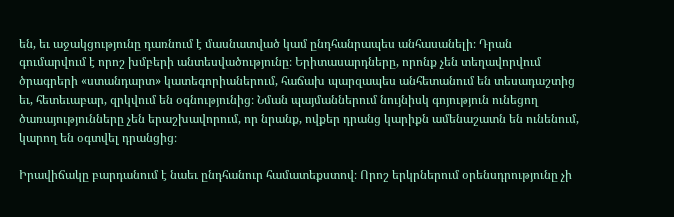են, եւ աջակցությունը դառնում է մասնատված կամ ընդհանրապես անհասանելի։ Դրան գումարվում է որոշ խմբերի անտեսվածությունը։ Երիտասարդները, որոնք չեն տեղավորվում ծրագրերի «ստանդարտ» կատեգորիաներում, հաճախ պարզապես անհետանում են տեսադաշտից եւ, հետեւաբար, զրկվում են օգնությունից։ Նման պայմաններում նույնիսկ գոյություն ունեցող ծառայությունները չեն երաշխավորում, որ նրանք, ովքեր դրանց կարիքն ամենաշատն են ունենում, կարող են օգտվել դրանցից։

Իրավիճակը բարդանում է նաեւ ընդհանուր համատեքստով։ Որոշ երկրներում օրենսդրությունը չի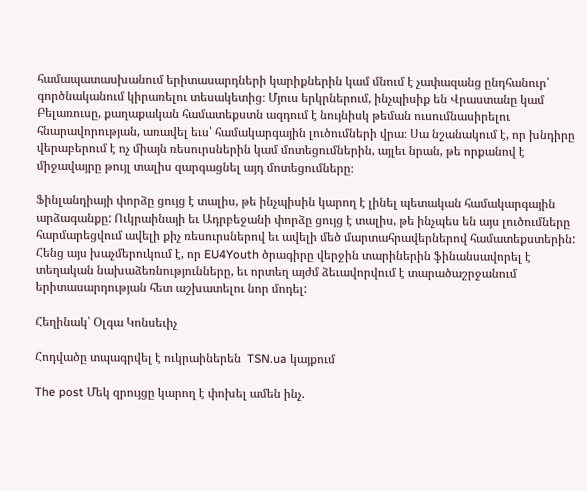համապատասխանում երիտասարդների կարիքներին կամ մնում է չափազանց ընդհանուր՝ գործնականում կիրառելու տեսակետից։ Մյուս երկրներում, ինչպիսիք են Վրաստանը կամ Բելառուսը, քաղաքական համատեքստն ազդում է նույնիսկ թեման ուսումնասիրելու հնարավորության, առավել եւս՝ համակարգային լուծումների վրա։ Սա նշանակում է, որ խնդիրը վերաբերում է ոչ միայն ռեսուրսներին կամ մոտեցումներին, այլեւ նրան, թե որքանով է միջավայրը թույլ տալիս զարգացնել այդ մոտեցումները։

Ֆինլանդիայի փորձը ցույց է տալիս, թե ինչպիսին կարող է լինել պետական համակարգային արձագանքը: Ուկրաինայի եւ Ադրբեջանի փորձը ցույց է տալիս, թե ինչպես են այս լուծումները հարմարեցվում ավելի քիչ ռեսուրսներով եւ ավելի մեծ մարտահրավերներով համատեքստերին: Հենց այս խաչմերուկում է, որ EU4Youth ծրագիրը վերջին տարիներին ֆինանսավորել է տեղական նախաձեռնությունները, եւ որտեղ այժմ ձեւավորվում է տարածաշրջանում երիտասարդության հետ աշխատելու նոր մոդել:

Հեղինակ՝ Օլգա Կոնսեւիչ

Հոդվածը տպագրվել է ուկրաիներեն  TSN.ua կայքում

The post Մեկ զրույցը կարող է փոխել ամեն ինչ.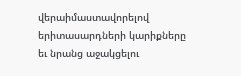վերաիմաստավորելով երիտասարդների կարիքները եւ նրանց աջակցելու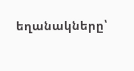եղանակները՝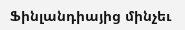Ֆինլանդիայից մինչեւ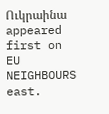Ուկրաինա appeared first on EU NEIGHBOURS east.